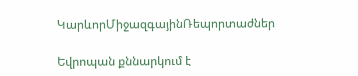ԿարևորՄիջազգայինՌեպորտաժներ

Եվրոպան քննարկում է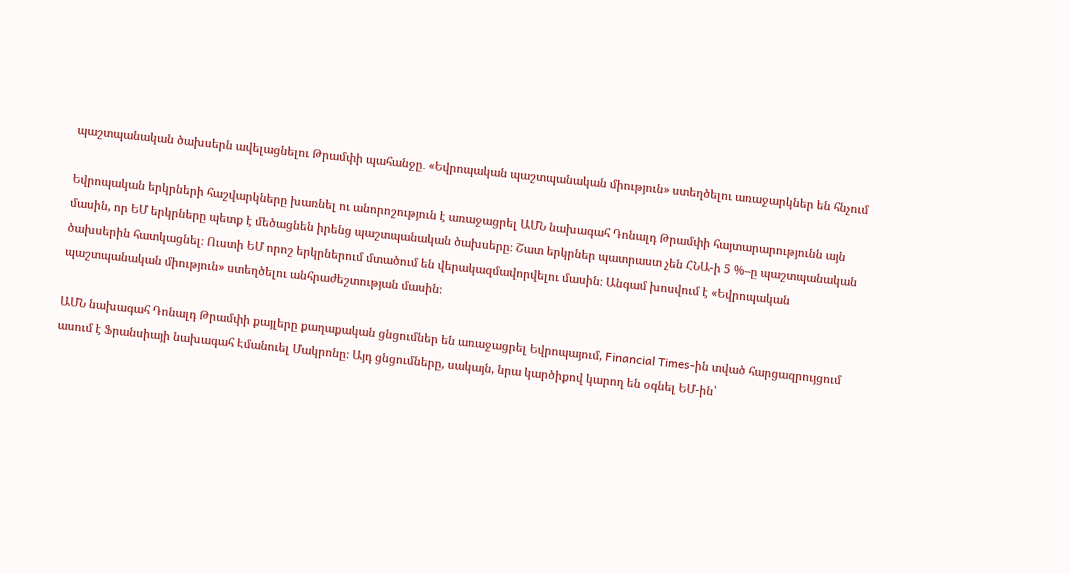պաշտպանական ծախսերն ավելացնելու Թրամփի պահանջը․ «Եվրոպական պաշտպանական միություն» ստեղծելու առաջարկներ են հնչում

Եվրոպական երկրների հաշվարկները խառնել ու անորոշություն է առաջացրել ԱՄՆ նախագահ Դոնալդ Թրամփի հայտարարությունն այն մասին, որ ԵՄ երկրները պետք է մեծացնեն իրենց պաշտպանական ծախսերը։ Շատ երկրներ պատրաստ չեն ՀՆԱ-ի 5 %–ը պաշտպանական ծախսերին հատկացնել։ Ուստի ԵՄ որոշ երկրներում մտածում են վերակազմավորվելու մասին։ Անգամ խոսվում է «Եվրոպական պաշտպանական միություն» ստեղծելու անհրաժեշտության մասին։

ԱՄՆ նախագահ Դոնալդ Թրամփի քայլերը քաղաքական ցնցումներ են առաջացրել Եվրոպայում, Financial Times-ին տված հարցազրույցում ասում է Ֆրանսիայի նախագահ Էմանուել Մակրոնը։ Այդ ցնցումները, սակայն, նրա կարծիքով կարող են օգնել ԵՄ-ին՝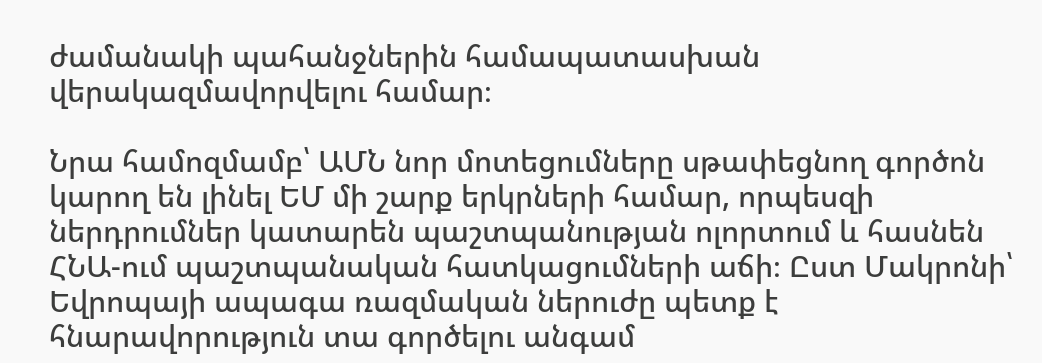ժամանակի պահանջներին համապատասխան վերակազմավորվելու համար։

Նրա համոզմամբ՝ ԱՄՆ նոր մոտեցումները սթափեցնող գործոն կարող են լինել ԵՄ մի շարք երկրների համար, որպեսզի ներդրումներ կատարեն պաշտպանության ոլորտում և հասնեն ՀՆԱ-ում պաշտպանական հատկացումների աճի։ Ըստ Մակրոնի՝ Եվրոպայի ապագա ռազմական ներուժը պետք է հնարավորություն տա գործելու անգամ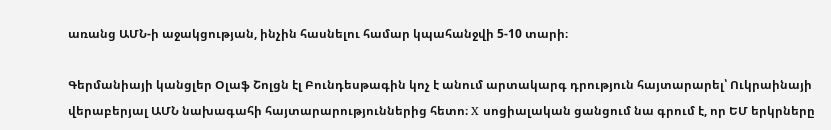առանց ԱՄՆ-ի աջակցության, ինչին հասնելու համար կպահանջվի 5-10 տարի։

Գերմանիայի կանցլեր Օլաֆ Շոլցն էլ Բունդեսթագին կոչ է անում արտակարգ դրություն հայտարարել՝ Ուկրաինայի վերաբերյալ ԱՄՆ նախագահի հայտարարություններից հետո։ X սոցիալական ցանցում նա գրում է, որ ԵՄ երկրները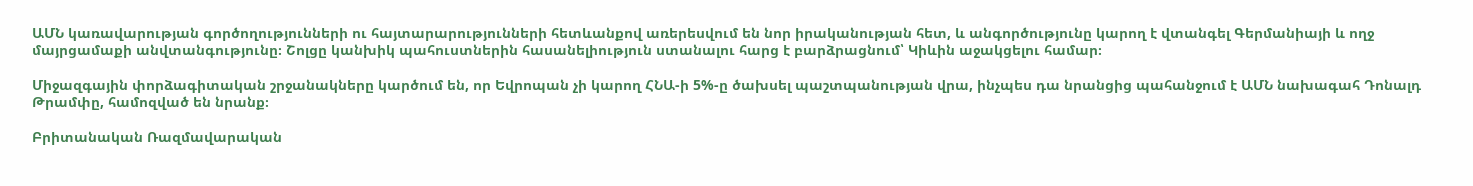ԱՄՆ կառավարության գործողությունների ու հայտարարությունների հետևանքով առերեսվում են նոր իրականության հետ, և անգործությունը կարող է վտանգել Գերմանիայի և ողջ մայրցամաքի անվտանգությունը։ Շոլցը կանխիկ պահուստներին հասանելիություն ստանալու հարց է բարձրացնում՝ Կիևին աջակցելու համար։

Միջազգային փորձագիտական շրջանակները կարծում են, որ Եվրոպան չի կարող ՀՆԱ-ի 5%-ը ծախսել պաշտպանության վրա, ինչպես դա նրանցից պահանջում է ԱՄՆ նախագահ Դոնալդ Թրամփը, համոզված են նրանք։

Բրիտանական Ռազմավարական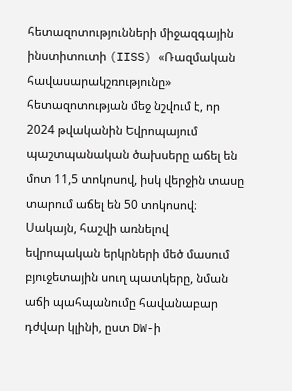հետազոտությունների միջազգային ինստիտուտի (IISS) «Ռազմական հավասարակշռությունը» հետազոտության մեջ նշվում է, որ 2024 թվականին Եվրոպայում պաշտպանական ծախսերը աճել են մոտ 11,5 տոկոսով, իսկ վերջին տասը տարում աճել են 50 տոկոսով։ Սակայն, հաշվի առնելով եվրոպական երկրների մեծ մասում բյուջետային սուղ պատկերը, նման աճի պահպանումը հավանաբար դժվար կլինի, ըստ DW-ի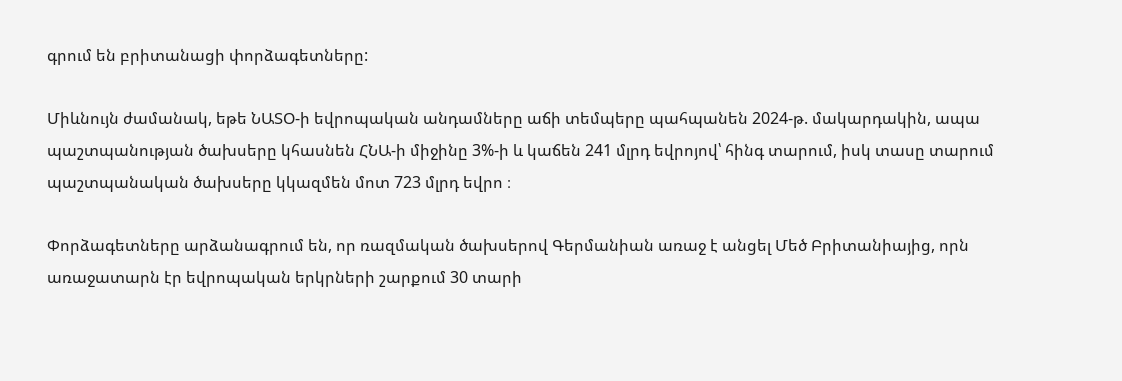գրում են բրիտանացի փորձագետները:

Միևնույն ժամանակ, եթե ՆԱՏՕ-ի եվրոպական անդամները աճի տեմպերը պահպանեն 2024-թ. մակարդակին, ապա պաշտպանության ծախսերը կհասնեն ՀՆԱ-ի միջինը 3%-ի և կաճեն 241 մլրդ եվրոյով՝ հինգ տարում, իսկ տասը տարում պաշտպանական ծախսերը կկազմեն մոտ 723 մլրդ եվրո ։

Փորձագետները արձանագրում են, որ ռազմական ծախսերով Գերմանիան առաջ է անցել Մեծ Բրիտանիայից, որն առաջատարն էր եվրոպական երկրների շարքում 30 տարի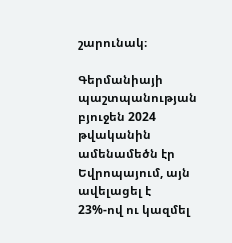շարունակ։

Գերմանիայի պաշտպանության բյուջեն 2024 թվականին ամենամեծն էր Եվրոպայում, այն ավելացել է 23%-ով ու կազմել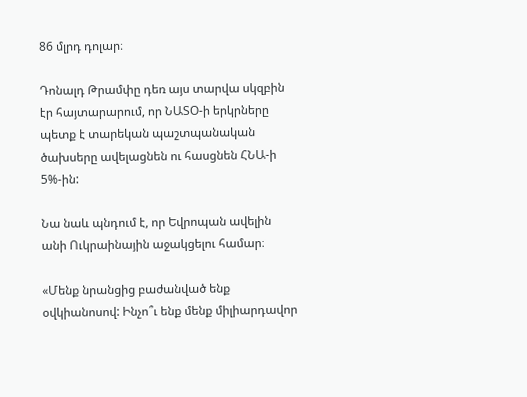86 մլրդ դոլար։

Դոնալդ Թրամփը դեռ այս տարվա սկզբին էր հայտարարում, որ ՆԱՏՕ-ի երկրները պետք է տարեկան պաշտպանական ծախսերը ավելացնեն ու հասցնեն ՀՆԱ-ի 5%-ին:

Նա նաև պնդում է, որ Եվրոպան ավելին անի Ուկրաինային աջակցելու համար։

«Մենք նրանցից բաժանված ենք օվկիանոսով: Ինչո՞ւ ենք մենք միլիարդավոր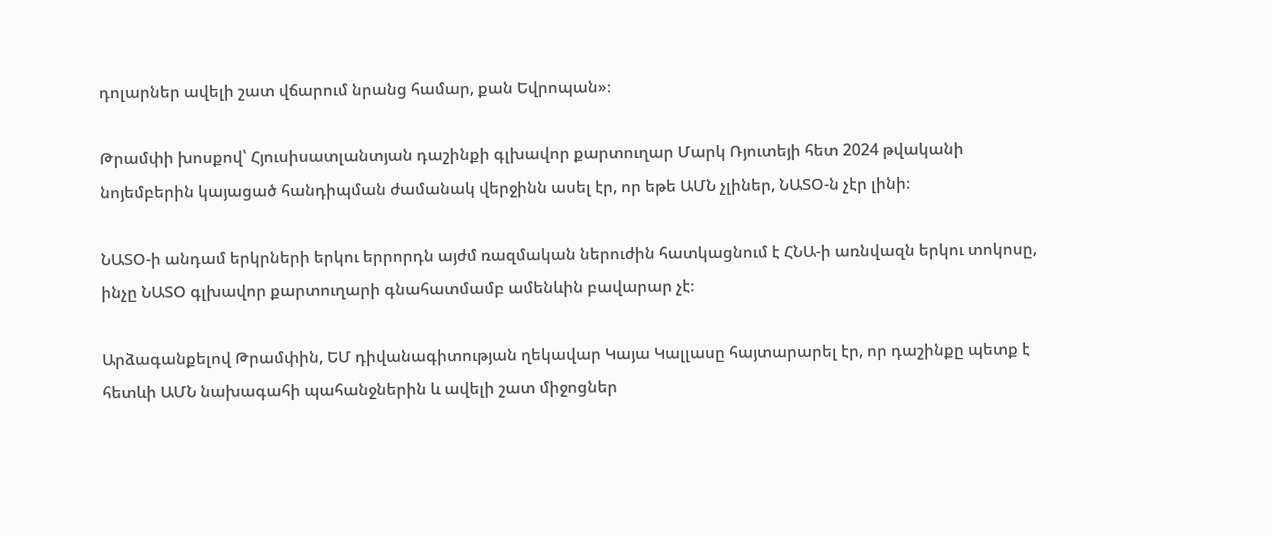դոլարներ ավելի շատ վճարում նրանց համար, քան Եվրոպան»։

Թրամփի խոսքով՝ Հյուսիսատլանտյան դաշինքի գլխավոր քարտուղար Մարկ Ռյուտեյի հետ 2024 թվականի նոյեմբերին կայացած հանդիպման ժամանակ վերջինն ասել էր, որ եթե ԱՄՆ չլիներ, ՆԱՏՕ-ն չէր լինի։

ՆԱՏՕ-ի անդամ երկրների երկու երրորդն այժմ ռազմական ներուժին հատկացնում է ՀՆԱ-ի առնվազն երկու տոկոսը, ինչը ՆԱՏՕ գլխավոր քարտուղարի գնահատմամբ ամենևին բավարար չէ։

Արձագանքելով Թրամփին, ԵՄ դիվանագիտության ղեկավար Կայա Կալլասը հայտարարել էր, որ դաշինքը պետք է հետևի ԱՄՆ նախագահի պահանջներին և ավելի շատ միջոցներ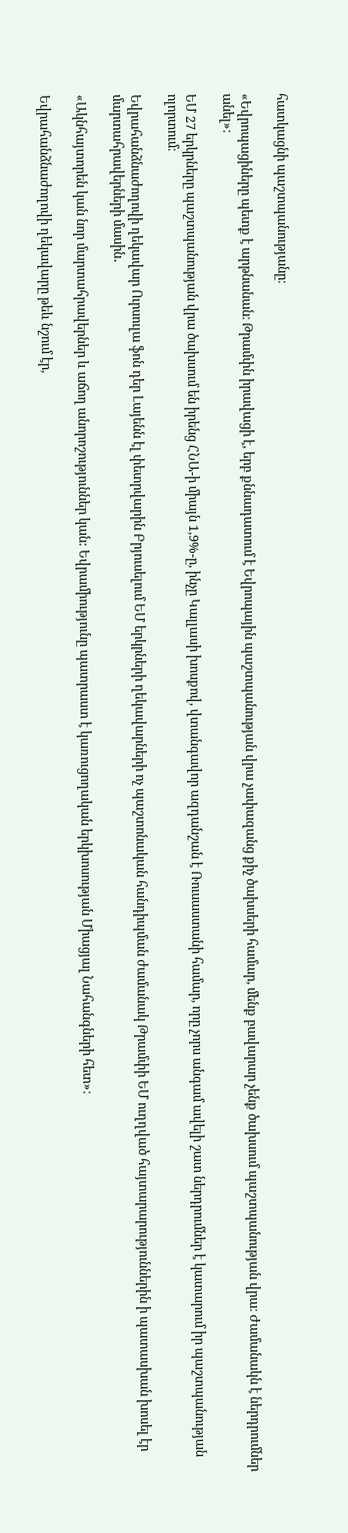հատկացնի պաշտպանությանը։

«Եվրոպացիները պետք է արթնանան։ Թրամփն իրավացի է, երբ քննադատում է Եվրոպային պաշտպանության վրա չափազանց քիչ ծախսերի համար, մենք բավարար չենք ծախսում պաշտպանության վրա։ Ժամանակն է ներդրումներ անել»։

ԵՄ 27 երկրները պաշտպանության վրա ծախսում են իրենց ՀՆԱ-ի միայն 1,9%-ը, ինչը Կալլասի խոսքով, վտանգավոր ազդանշան է Ռուսաստանի համար, որը չորս անգամ ավելի շատ ներդրումներ է կատարում իր պաշտպանության ոլորտում։

Եվրահանձնաժողովի ղեկավար Ուրսուլա ֆոն դեր Լայենն էլ փետրվարին Բրյուսելում ԵՄ երկրների ղեկավարների ոչ պաշտոնական հանդիպման ժամանակ Թրամփի ԵՄ ուղղված հայտարարություններին ի պատասխան խոսել էր մարտահրավերների մասին․

«Ակնհայտորեն կան նոր մարտահրավերներ և աճող անորոշություններ կան: Եվրամիությունը պատրաստ է կառուցողական երկխոսության Միացյալ Նահանգների հետ»։

Եվրահանձնաժողովի ղեկավարը թեև նշում էր,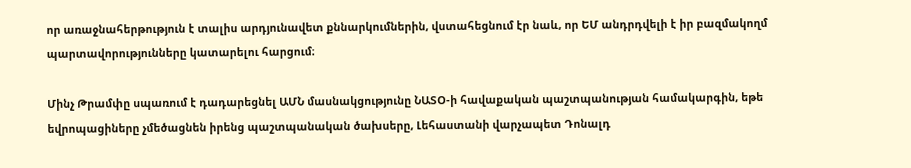որ առաջնահերթություն է տալիս արդյունավետ քննարկումներին, վստահեցնում էր նաև, որ ԵՄ անդրդվելի է իր բազմակողմ պարտավորությունները կատարելու հարցում։

Մինչ Թրամփը սպառում է դադարեցնել ԱՄՆ մասնակցությունը ՆԱՏՕ-ի հավաքական պաշտպանության համակարգին, եթե եվրոպացիները չմեծացնեն իրենց պաշտպանական ծախսերը, Լեհաստանի վարչապետ Դոնալդ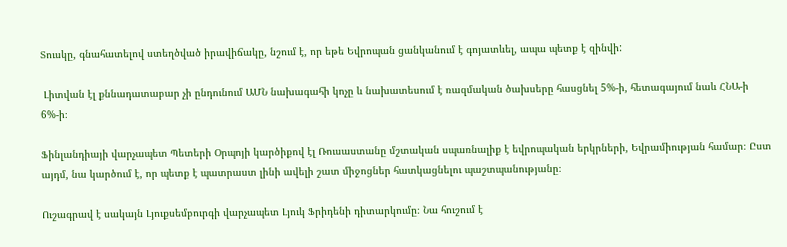Տուսկը, գնահատելով ստեղծված իրավիճակը, նշում է, որ եթե Եվրոպան ցանկանում է գոյատևել, ապա պետք է զինվի:

 Լիտվան էլ քննադատաբար չի ընդունում ԱՄՆ նախագահի կոչը և նախատեսում է ռազմական ծախսերը հասցնել 5%-ի, հետագայում նաև ՀՆԱ-ի 6%-ի։

Ֆինլանդիայի վարչապետ Պետերի Օրպոյի կարծիքով էլ Ռուսաստանը մշտական սպառնալիք է եվրոպական երկրների, Եվրամիության համար։ Ըստ այդմ, նա կարծում է, որ պետք է պատրաստ լինի ավելի շատ միջոցներ հատկացնելու պաշտպանությանը։

Ուշագրավ է սակայն Լյուքսեմբուրգի վարչապետ Լյուկ Ֆրիդենի դիտարկումը։ Նա հուշում է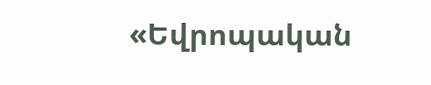«Եվրոպական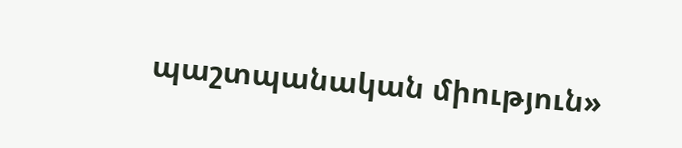պաշտպանական միություն»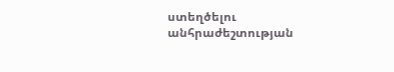ստեղծելու անհրաժեշտության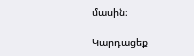մասին։

Կարդացեք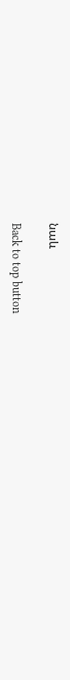նաև

Back to top button